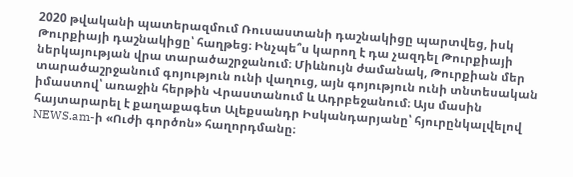2020 թվականի պատերազմում Ռուսաստանի դաշնակիցը պարտվեց, իսկ Թուրքիայի դաշնակիցը՝ հաղթեց։ Ինչպե՞ս կարող է դա չազդել Թուրքիայի ներկայության վրա տարածաշրջանում։ Միևնույն ժամանակ, Թուրքիան մեր տարածաշրջանում գոյություն ունի վաղուց, այն գոյություն ունի տնտեսական իմաստով՝ առաջին հերթին Վրաստանում և Ադրբեջանում։ Այս մասին հայտարարել է քաղաքագետ Ալեքսանդր Իսկանդարյանը՝ հյուրընկալվելով NEWS.am-ի «Ուժի գործոն» հաղորդմանը։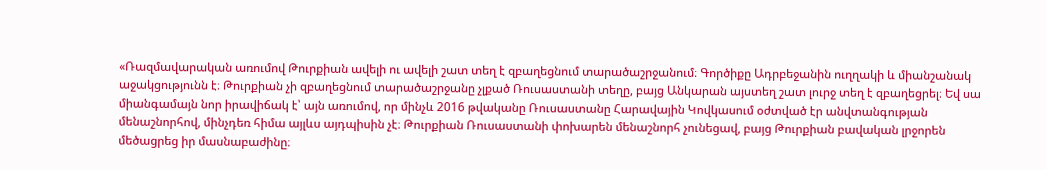«Ռազմավարական առումով Թուրքիան ավելի ու ավելի շատ տեղ է զբաղեցնում տարածաշրջանում։ Գործիքը Ադրբեջանին ուղղակի և միանշանակ աջակցությունն է։ Թուրքիան չի զբաղեցնում տարածաշրջանը չլքած Ռուսաստանի տեղը, բայց Անկարան այստեղ շատ լուրջ տեղ է զբաղեցրել։ Եվ սա միանգամայն նոր իրավիճակ է՝ այն առումով, որ մինչև 2016 թվականը Ռուսաստանը Հարավային Կովկասում օժտված էր անվտանգության մենաշնորհով, մինչդեռ հիմա այլևս այդպիսին չէ։ Թուրքիան Ռուսաստանի փոխարեն մենաշնորհ չունեցավ, բայց Թուրքիան բավական լրջորեն մեծացրեց իր մասնաբաժինը։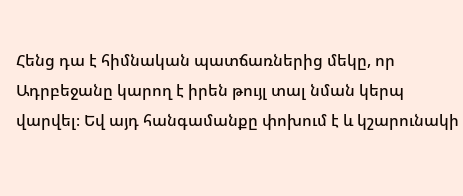Հենց դա է հիմնական պատճառներից մեկը, որ Ադրբեջանը կարող է իրեն թույլ տալ նման կերպ վարվել։ Եվ այդ հանգամանքը փոխում է և կշարունակի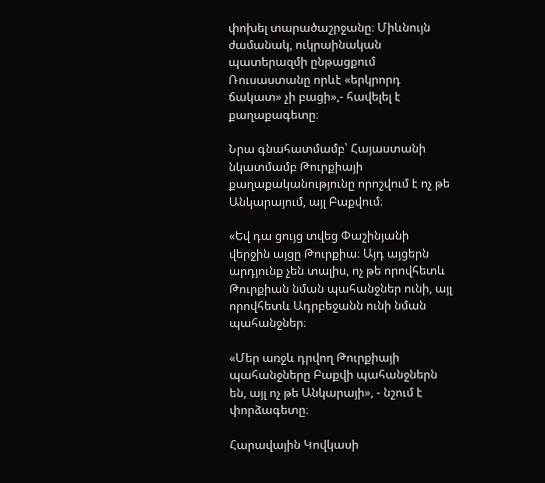փոխել տարածաշրջանը։ Միևնույն ժամանակ, ուկրաինական պատերազմի ընթացքում Ռուսաստանը որևէ «երկրորդ ճակատ» չի բացի»,- հավելել է քաղաքագետը։

Նրա գնահատմամբ՝ Հայաստանի նկատմամբ Թուրքիայի քաղաքականությունը որոշվում է ոչ թե Անկարայում, այլ Բաքվում։

«Եվ դա ցույց տվեց Փաշինյանի վերջին այցը Թուրքիա։ Այդ այցերն արդյունք չեն տալիս, ոչ թե որովհետև Թուրքիան նման պահանջներ ունի, այլ որովհետև Ադրբեջանն ունի նման պահանջներ։

«Մեր առջև դրվող Թուրքիայի պահանջները Բաքվի պահանջներն են, այլ ոչ թե Անկարայի», - նշում է փորձագետը։

Հարավային Կովկասի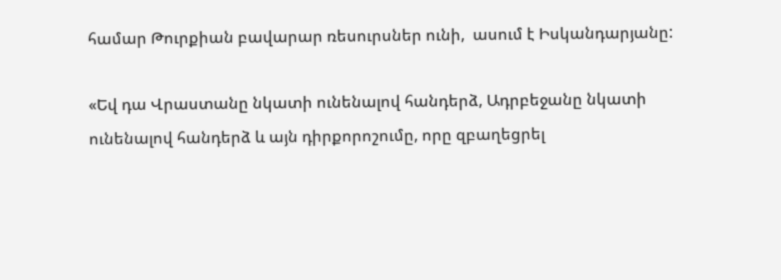համար Թուրքիան բավարար ռեսուրսներ ունի,  ասում է Իսկանդարյանը:

«Եվ դա Վրաստանը նկատի ունենալով հանդերձ, Ադրբեջանը նկատի ունենալով հանդերձ և այն դիրքորոշումը, որը զբաղեցրել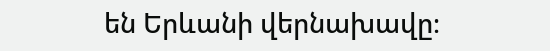են Երևանի վերնախավը։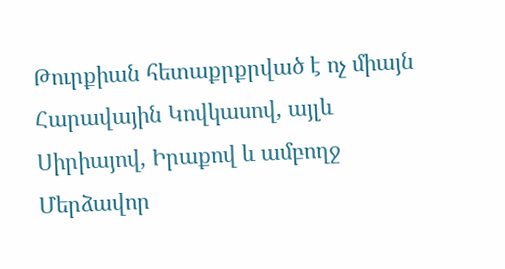Թուրքիան հետաքրքրված է ոչ միայն Հարավային Կովկասով, այլև Սիրիայով, Իրաքով և ամբողջ Մերձավոր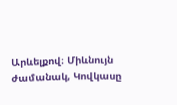Արևելքով։ Միևնույն ժամանակ, Կովկասը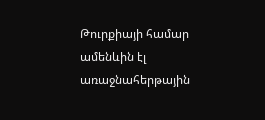Թուրքիայի համար ամենևին էլ  առաջնահերթային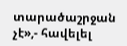տարածաշրջան չէ»,- հավելել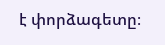է փորձագետը։